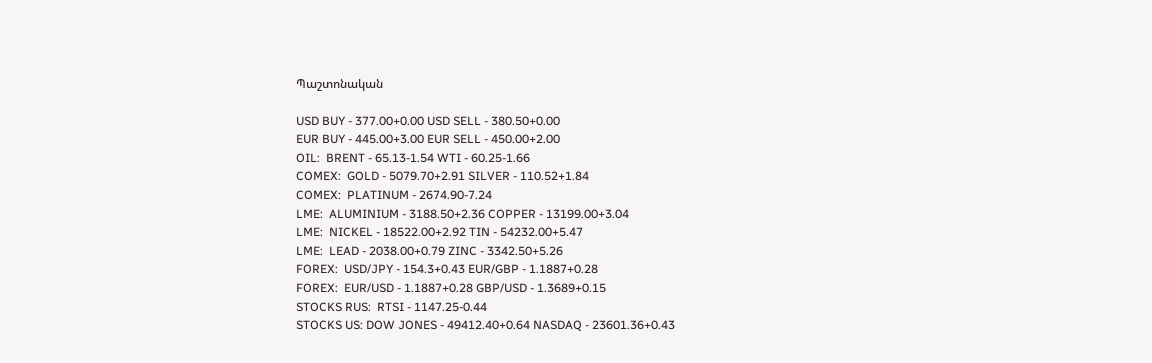Պաշտոնական

USD BUY - 377.00+0.00 USD SELL - 380.50+0.00
EUR BUY - 445.00+3.00 EUR SELL - 450.00+2.00
OIL:  BRENT - 65.13-1.54 WTI - 60.25-1.66
COMEX:  GOLD - 5079.70+2.91 SILVER - 110.52+1.84
COMEX:  PLATINUM - 2674.90-7.24
LME:  ALUMINIUM - 3188.50+2.36 COPPER - 13199.00+3.04
LME:  NICKEL - 18522.00+2.92 TIN - 54232.00+5.47
LME:  LEAD - 2038.00+0.79 ZINC - 3342.50+5.26
FOREX:  USD/JPY - 154.3+0.43 EUR/GBP - 1.1887+0.28
FOREX:  EUR/USD - 1.1887+0.28 GBP/USD - 1.3689+0.15
STOCKS RUS:  RTSI - 1147.25-0.44
STOCKS US: DOW JONES - 49412.40+0.64 NASDAQ - 23601.36+0.43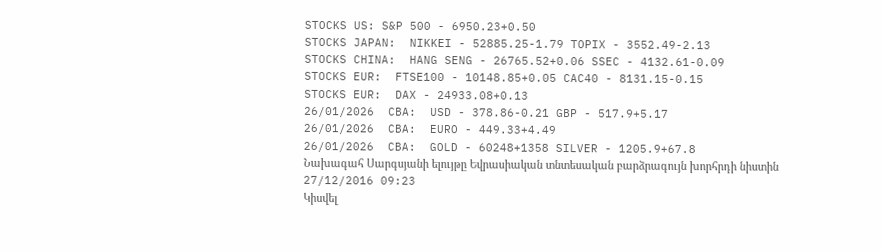STOCKS US: S&P 500 - 6950.23+0.50
STOCKS JAPAN:  NIKKEI - 52885.25-1.79 TOPIX - 3552.49-2.13
STOCKS CHINA:  HANG SENG - 26765.52+0.06 SSEC - 4132.61-0.09
STOCKS EUR:  FTSE100 - 10148.85+0.05 CAC40 - 8131.15-0.15
STOCKS EUR:  DAX - 24933.08+0.13
26/01/2026  CBA:  USD - 378.86-0.21 GBP - 517.9+5.17
26/01/2026  CBA:  EURO - 449.33+4.49
26/01/2026  CBA:  GOLD - 60248+1358 SILVER - 1205.9+67.8
Նախագահ Սարգսյանի ելույթը Եվրասիական տնտեսական բարձրագույն խորհրդի նիստին
27/12/2016 09:23
Կիսվել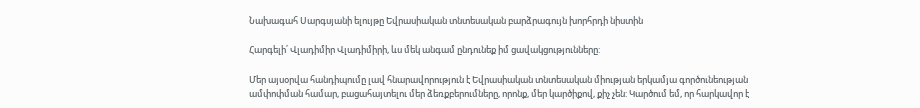Նախագահ Սարգսյանի ելույթը Եվրասիական տնտեսական բարձրագույն խորհրդի նիստին

Հարգելի՛ Վլադիմիր Վլադիմիրի, ևս մեկ անգամ ընդունեք իմ ցավակցությունները:

Մեր այսօրվա հանդիպումը լավ հնարավորություն է Եվրասիական տնտեսական միության երկամյա գործունեության ամփոփման համար, բացահայտելու մեր ձեռքբերումները, որոնք, մեր կարծիքով, քիչ չեն: Կարծում եմ, որ հարկավոր է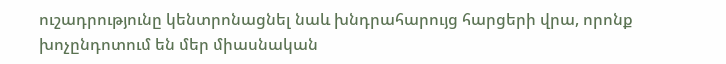ուշադրությունը կենտրոնացնել նաև խնդրահարույց հարցերի վրա, որոնք խոչընդոտում են մեր միասնական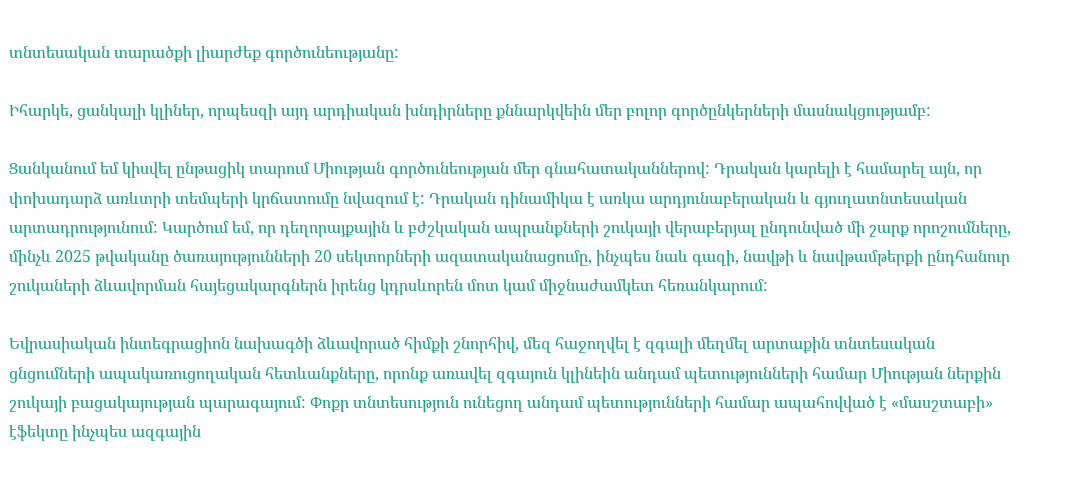տնտեսական տարածքի լիարժեք գործունեությանը:

Իհարկե, ցանկալի կլիներ, որպեսզի այդ արդիական խնդիրները քննարկվեին մեր բոլոր գործընկերների մասնակցությամբ:

Ցանկանում եմ կիսվել ընթացիկ տարում Միության գործունեության մեր գնահատականներով: Դրական կարելի է համարել այն, որ փոխադարձ առևտրի տեմպերի կրճատումը նվազում է: Դրական դինամիկա է առկա արդյունաբերական և գյուղատնտեսական արտադրությունում: Կարծում եմ, որ դեղորայքային և բժշկական ապրանքների շուկայի վերաբերյալ ընդունված մի շարք որոշումները, մինչև 2025 թվականը ծառայությունների 20 սեկտորների ազատականացումը, ինչպես նաև գազի, նավթի և նավթամթերքի ընդհանուր շուկաների ձևավորման հայեցակարգներն իրենց կդրսևորեն մոտ կամ միջնաժամկետ հեռանկարում:

Եվրասիական ինտեգրացիոն նախագծի ձևավորած հիմքի շնորհիվ, մեզ հաջողվել է զգալի մեղմել արտաքին տնտեսական ցնցումների ապակառուցողական հետևանքները, որոնք առավել զգայուն կլինեին անդամ պետությունների համար Միության ներքին շուկայի բացակայության պարագայում: Փոքր տնտեսություն ունեցող անդամ պետությունների համար ապահովված է «մասշտաբի» էֆեկտը ինչպես ազգային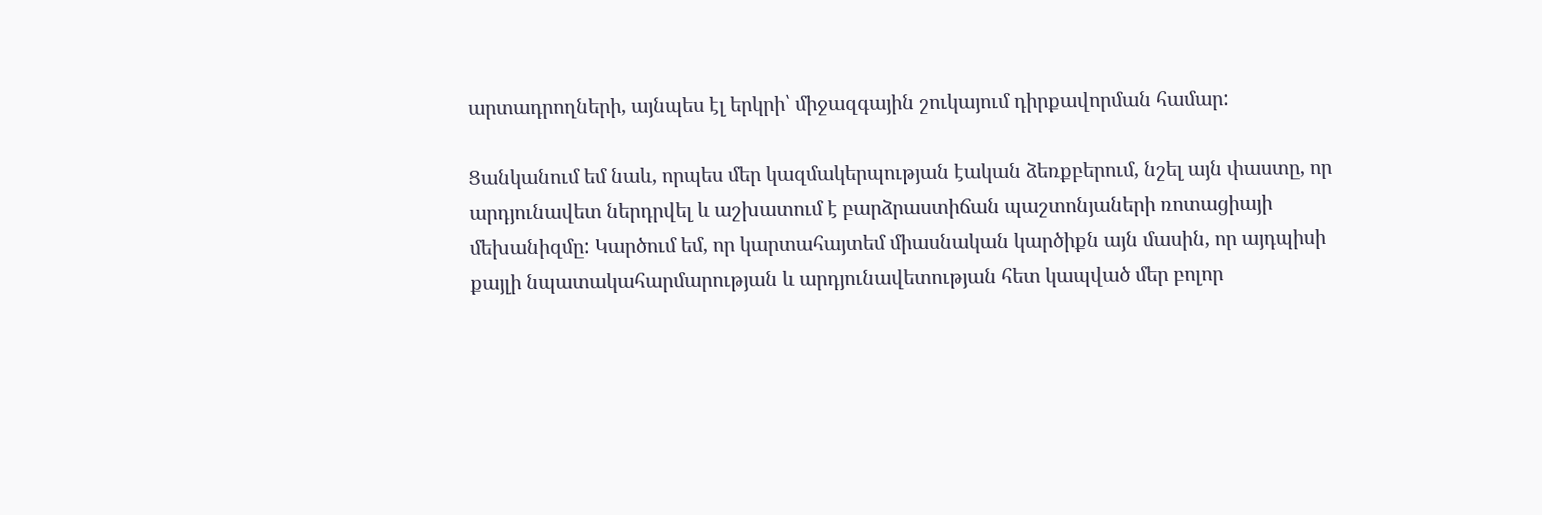արտադրողների, այնպես էլ երկրի՝ միջազգային շուկայում դիրքավորման համար:

Ցանկանում եմ նաև, որպես մեր կազմակերպության էական ձեռքբերում, նշել այն փաստը, որ արդյունավետ ներդրվել և աշխատում է բարձրաստիճան պաշտոնյաների ռոտացիայի մեխանիզմը: Կարծում եմ, որ կարտահայտեմ միասնական կարծիքն այն մասին, որ այդպիսի քայլի նպատակահարմարության և արդյունավետության հետ կապված մեր բոլոր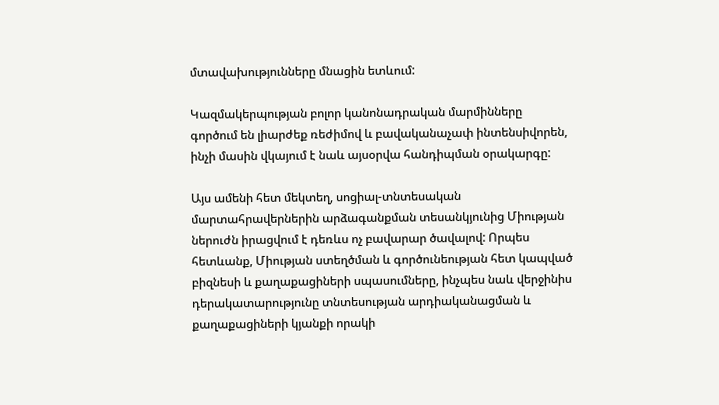մտավախությունները մնացին ետևում:

Կազմակերպության բոլոր կանոնադրական մարմինները գործում են լիարժեք ռեժիմով և բավականաչափ ինտենսիվորեն, ինչի մասին վկայում է նաև այսօրվա հանդիպման օրակարգը:

Այս ամենի հետ մեկտեղ, սոցիալ-տնտեսական մարտահրավերներին արձագանքման տեսանկյունից Միության ներուժն իրացվում է դեռևս ոչ բավարար ծավալով: Որպես հետևանք, Միության ստեղծման և գործունեության հետ կապված բիզնեսի և քաղաքացիների սպասումները, ինչպես նաև վերջինիս դերակատարությունը տնտեսության արդիականացման և քաղաքացիների կյանքի որակի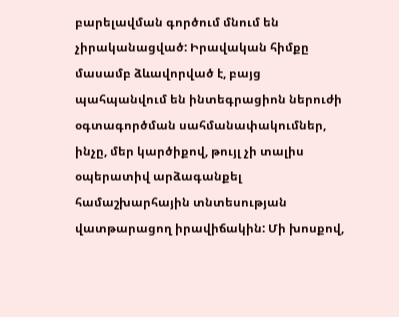բարելավման գործում մնում են չիրականացված: Իրավական հիմքը մասամբ ձևավորված է, բայց պահպանվում են ինտեգրացիոն ներուժի օգտագործման սահմանափակումներ, ինչը, մեր կարծիքով, թույլ չի տալիս օպերատիվ արձագանքել համաշխարհային տնտեսության վատթարացող իրավիճակին: Մի խոսքով,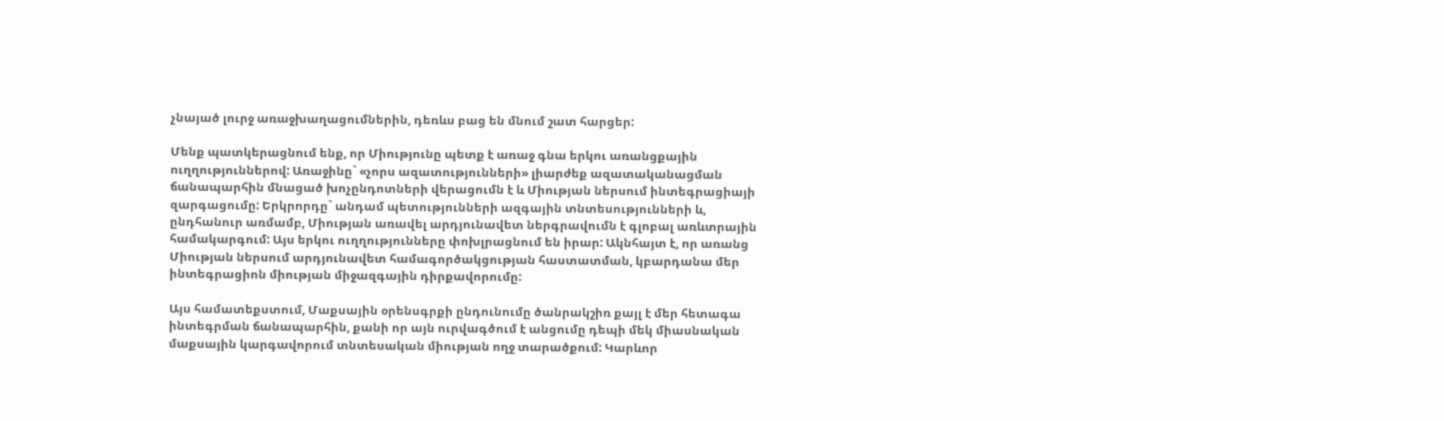չնայած լուրջ առաջխաղացումներին, դեռևս բաց են մնում շատ հարցեր:

Մենք պատկերացնում ենք, որ Միությունը պետք է առաջ գնա երկու առանցքային ուղղություններով: Առաջինը` «չորս ազատությունների» լիարժեք ազատականացման ճանապարհին մնացած խոչընդոտների վերացումն է և Միության ներսում ինտեգրացիայի զարգացումը: Երկրորդը` անդամ պետությունների ազգային տնտեսությունների և, ընդհանուր առմամբ, Միության առավել արդյունավետ ներգրավումն է գլոբալ առևտրային համակարգում: Այս երկու ուղղությունները փոխլրացնում են իրար: Ակնհայտ է, որ առանց Միության ներսում արդյունավետ համագործակցության հաստատման, կբարդանա մեր ինտեգրացիոն միության միջազգային դիրքավորումը:

Այս համատեքստում, Մաքսային օրենսգրքի ընդունումը ծանրակշիռ քայլ է մեր հետագա ինտեգրման ճանապարհին, քանի որ այն ուրվագծում է անցումը դեպի մեկ միասնական մաքսային կարգավորում տնտեսական միության ողջ տարածքում: Կարևոր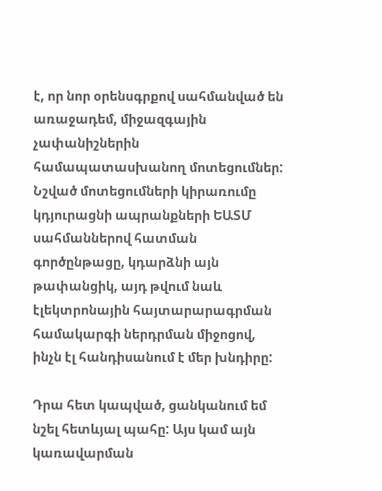է, որ նոր օրենսգրքով սահմանված են առաջադեմ, միջազգային չափանիշներին համապատասխանող մոտեցումներ: Նշված մոտեցումների կիրառումը կդյուրացնի ապրանքների ԵԱՏՄ սահմաններով հատման գործընթացը, կդարձնի այն թափանցիկ, այդ թվում նաև էլեկտրոնային հայտարարագրման համակարգի ներդրման միջոցով, ինչն էլ հանդիսանում է մեր խնդիրը:

Դրա հետ կապված, ցանկանում եմ նշել հետևյալ պահը: Այս կամ այն կառավարման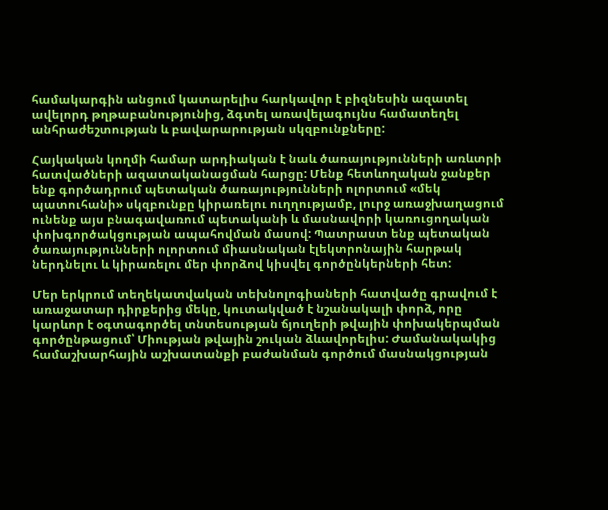համակարգին անցում կատարելիս հարկավոր է բիզնեսին ազատել ավելորդ թղթաբանությունից, ձգտել առավելագույնս համատեղել անհրաժեշտության և բավարարության սկզբունքները:

Հայկական կողմի համար արդիական է նաև ծառայությունների առևտրի հատվածների ազատականացման հարցը: Մենք հետևողական ջանքեր ենք գործադրում պետական ծառայությունների ոլորտում «մեկ պատուհանի» սկզբունքը կիրառելու ուղղությամբ, լուրջ առաջխաղացում ունենք այս բնագավառում պետականի և մասնավորի կառուցողական փոխգործակցության ապահովման մասով: Պատրաստ ենք պետական ծառայությունների ոլորտում միասնական էլեկտրոնային հարթակ ներդնելու և կիրառելու մեր փորձով կիսվել գործընկերների հետ:

Մեր երկրում տեղեկատվական տեխնոլոգիաների հատվածը գրավում է առաջատար դիրքերից մեկը, կուտակված է նշանակալի փորձ, որը կարևոր է օգտագործել տնտեսության ճյուղերի թվային փոխակերպման գործընթացում՝ Միության թվային շուկան ձևավորելիս: Ժամանակակից համաշխարհային աշխատանքի բաժանման գործում մասնակցության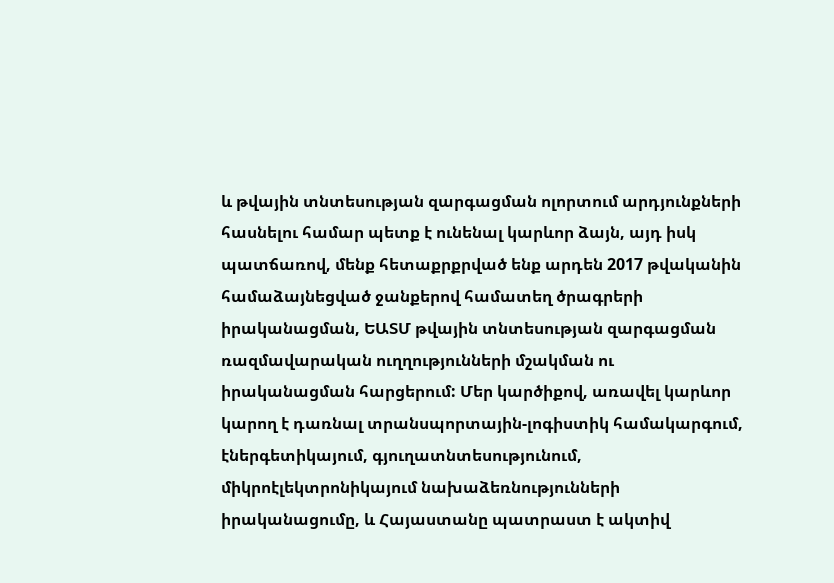և թվային տնտեսության զարգացման ոլորտում արդյունքների հասնելու համար պետք է ունենալ կարևոր ձայն, այդ իսկ պատճառով, մենք հետաքրքրված ենք արդեն 2017 թվականին համաձայնեցված ջանքերով համատեղ ծրագրերի իրականացման, ԵԱՏՄ թվային տնտեսության զարգացման ռազմավարական ուղղությունների մշակման ու իրականացման հարցերում: Մեր կարծիքով, առավել կարևոր կարող է դառնալ տրանսպորտային-լոգիստիկ համակարգում, էներգետիկայում, գյուղատնտեսությունում, միկրոէլեկտրոնիկայում նախաձեռնությունների իրականացումը, և Հայաստանը պատրաստ է ակտիվ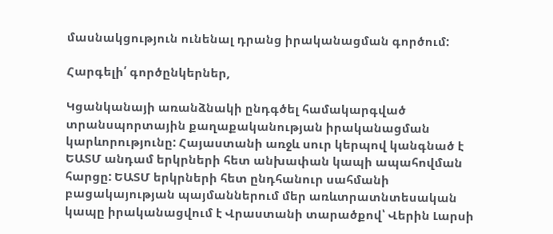մասնակցություն ունենալ դրանց իրականացման գործում:

Հարգելի՛ գործընկերներ,

Կցանկանայի առանձնակի ընդգծել համակարգված տրանսպորտային քաղաքականության իրականացման կարևորությունը: Հայաստանի առջև սուր կերպով կանգնած է ԵԱՏՄ անդամ երկրների հետ անխափան կապի ապահովման հարցը: ԵԱՏՄ երկրների հետ ընդհանուր սահմանի բացակայության պայմաններում մեր առևտրատնտեսական կապը իրականացվում է Վրաստանի տարածքով՝ Վերին Լարսի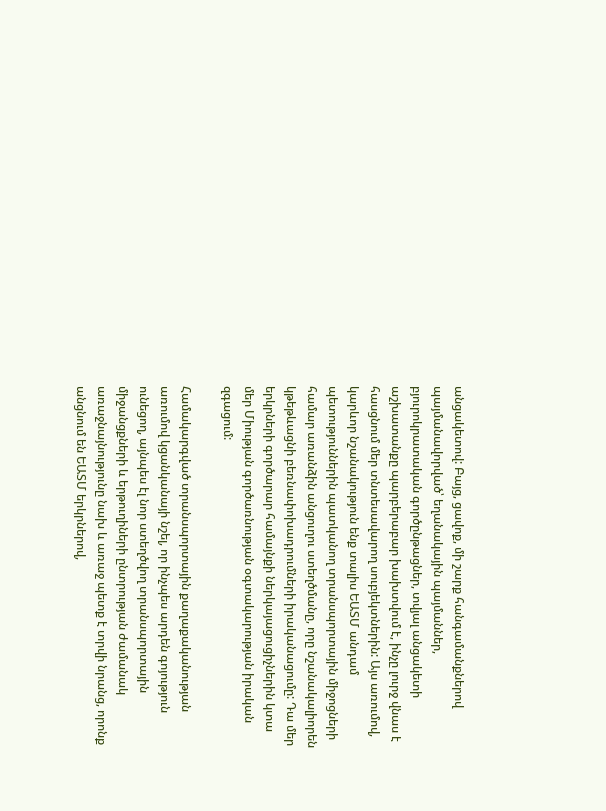անցակետով: Բայց, ցավոք, մի շարք հանգամանքներով պայմանավորված՝ եղանակային պայմաններ, բյուրոկրատական գործընթացներ, տվյալ անցակետի աշխատանքը պարբերաբար խախտվում է, ինչը լուրջ վնաս է հասցնում մեր տնտեսավարող սուբյեկտներին: Այս առումով, կարևոր նշանակություն ենք տալիս ԵԱՏՄ անդամ պետություններին պատկանող տրանսպորտային միջոցների համար առանձին անցուղու ստեղծմանը, որը նշանակալիորեն կթեթևացնի բեռնափոխադրումների իրականացումը: Դա մեր երկրների գործարար համայնքի ներկայացուցիչներին կտա մեր Միության գործառնության օգտակարության իրական զգացում:

Համակարգված տրանսպորտային քաղաքականության առումով կցանկանայի նշել, որ ինչպես արդեն գոյություն ունեցող, այնպես էլ նոր ստեղծվող տրանսպորտային միջանցքների և երթուղիների ընտրության ժամանակ առաջնայնությունը նախ և առաջ պետք է տրվի նրանց, որոնք անցնում են ԵԱՏՄ երկրներով,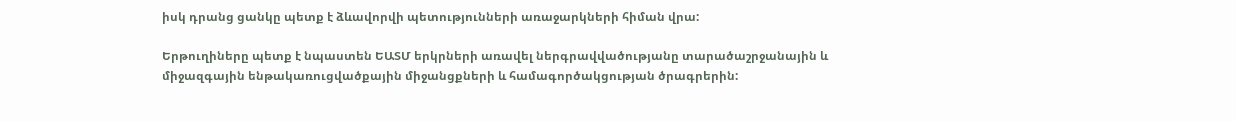իսկ դրանց ցանկը պետք է ձևավորվի պետությունների առաջարկների հիման վրա:

Երթուղիները պետք է նպաստեն ԵԱՏՄ երկրների առավել ներգրավվածությանը տարածաշրջանային և միջազգային ենթակառուցվածքային միջանցքների և համագործակցության ծրագրերին: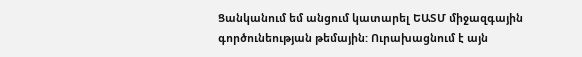Ցանկանում եմ անցում կատարել ԵԱՏՄ միջազգային գործունեության թեմային: Ուրախացնում է այն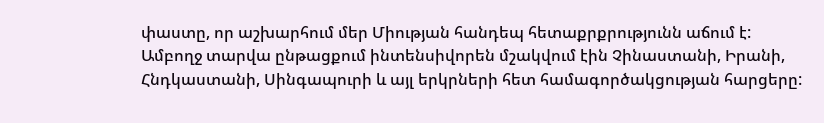փաստը, որ աշխարհում մեր Միության հանդեպ հետաքրքրությունն աճում է: Ամբողջ տարվա ընթացքում ինտենսիվորեն մշակվում էին Չինաստանի, Իրանի, Հնդկաստանի, Սինգապուրի և այլ երկրների հետ համագործակցության հարցերը: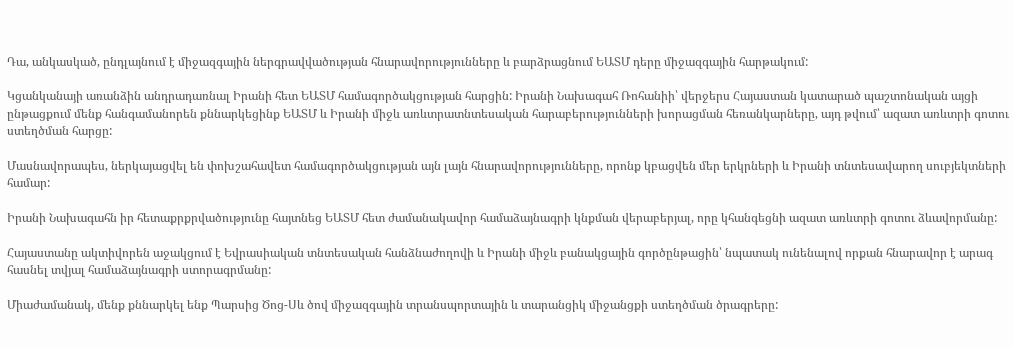Դա, անկասկած, ընդլայնում է միջազգային ներգրավվածության հնարավորությունները և բարձրացնում ԵԱՏՄ դերը միջազգային հարթակում:

Կցանկանայի առանձին անդրադառնալ Իրանի հետ ԵԱՏՄ համագործակցության հարցին: Իրանի Նախագահ Ռոհանիի՝ վերջերս Հայաստան կատարած պաշտոնական այցի ընթացքում մենք հանգամանորեն քննարկեցինք ԵԱՏՄ և Իրանի միջև առևտրատնտեսական հարաբերությունների խորացման հեռանկարները, այդ թվում՝ ազատ առևտրի գոտու ստեղծման հարցը:

Մասնավորապես, ներկայացվել են փոխշահավետ համագործակցության այն լայն հնարավորությունները, որոնք կբացվեն մեր երկրների և Իրանի տնտեսավարող սուբյեկտների համար:

Իրանի Նախագահն իր հետաքրքրվածությունը հայտնեց ԵԱՏՄ հետ ժամանակավոր համաձայնագրի կնքման վերաբերյալ, որը կհանգեցնի ազատ առևտրի գոտու ձևավորմանը:

Հայաստանը ակտիվորեն աջակցում է Եվրասիական տնտեսական հանձնաժողովի և Իրանի միջև բանակցային գործընթացին՝ նպատակ ունենալով որքան հնարավոր է արագ հասնել տվյալ համաձայնագրի ստորագրմանը:

Միաժամանակ, մենք քննարկել ենք Պարսից Ծոց-Սև ծով միջազգային տրանսպորտային և տարանցիկ միջանցքի ստեղծման ծրագրերը: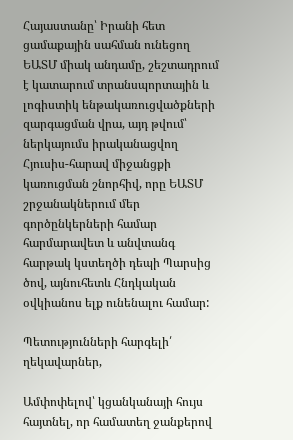Հայաստանը՝ Իրանի հետ ցամաքային սահման ունեցող ԵԱՏՄ միակ անդամը, շեշտադրում է կատարում տրանսպորտային և լոգիստիկ ենթակառուցվածքների զարգացման վրա, այդ թվում՝ ներկայումս իրականացվող Հյուսիս-հարավ միջանցքի կառուցման շնորհիվ, որը ԵԱՏՄ շրջանակներում մեր գործընկերների համար հարմարավետ և անվտանգ հարթակ կստեղծի դեպի Պարսից ծով, այնուհետև Հնդկական օվկիանոս ելք ունենալու համար:

Պետությունների հարգելի՛ ղեկավարներ,

Ամփոփելով՝ կցանկանայի հույս հայտնել, որ համատեղ ջանքերով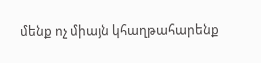մենք ոչ միայն կհաղթահարենք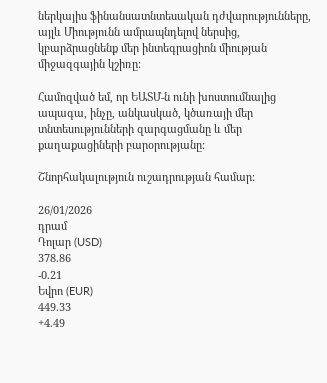ներկայիս ֆինանսատնտեսական դժվարությունները, այլև Միությունն ամրապնդելով ներսից, կբարձրացնենք մեր ինտեգրացիոն միության միջազգային կշիռը:

Համոզված եմ, որ ԵԱՏՄ-ն ունի խոստումնալից ապագա, ինչը, անկասկած, կծառայի մեր տնտեսությունների զարգացմանը և մեր քաղաքացիների բարօրությանը:

Շնորհակալություն ուշադրության համար:

26/01/2026
դրամ
Դոլար (USD)
378.86
-0.21
Եվրո (EUR)
449.33
+4.49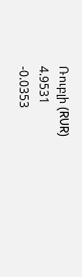Ռուբլի (RUR)
4.9531
-0.0353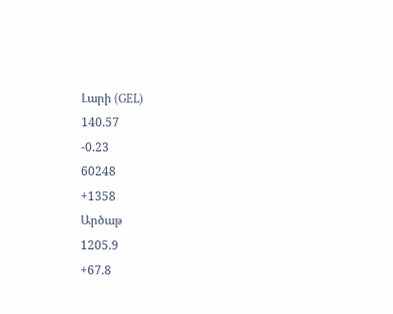Լարի (GEL)
140.57
-0.23
60248
+1358
Արծաթ
1205.9
+67.8